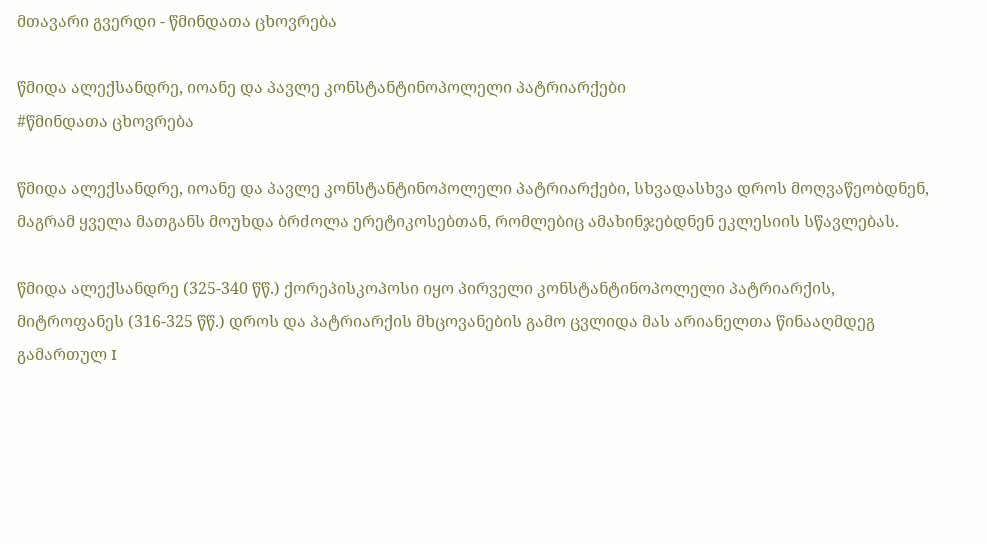მთავარი გვერდი - წმინდათა ცხოვრება

წმიდა ალექსანდრე, იოანე და პავლე კონსტანტინოპოლელი პატრიარქები
#წმინდათა ცხოვრება

წმიდა ალექსანდრე, იოანე და პავლე კონსტანტინოპოლელი პატრიარქები, სხვადასხვა დროს მოღვაწეობდნენ, მაგრამ ყველა მათგანს მოუხდა ბრძოლა ერეტიკოსებთან, რომლებიც ამახინჯებდნენ ეკლესიის სწავლებას.

წმიდა ალექსანდრე (325-340 წწ.) ქორეპისკოპოსი იყო პირველი კონსტანტინოპოლელი პატრიარქის, მიტროფანეს (316-325 წწ.) დროს და პატრიარქის მხცოვანების გამო ცვლიდა მას არიანელთა წინააღმდეგ გამართულ I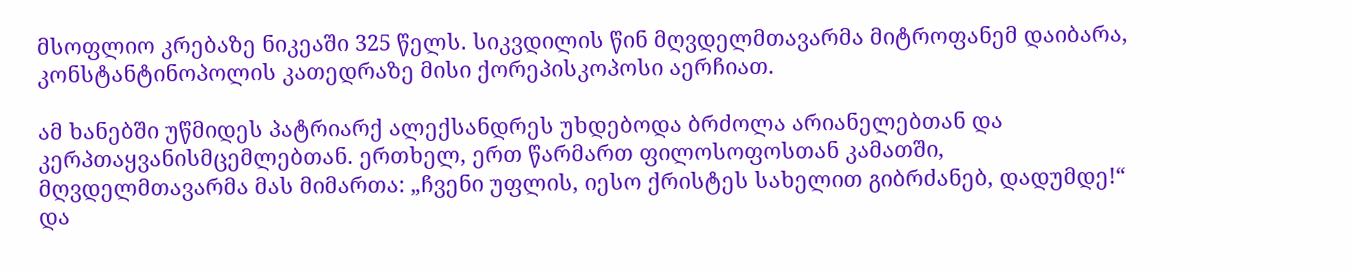მსოფლიო კრებაზე ნიკეაში 325 წელს. სიკვდილის წინ მღვდელმთავარმა მიტროფანემ დაიბარა, კონსტანტინოპოლის კათედრაზე მისი ქორეპისკოპოსი აერჩიათ.

ამ ხანებში უწმიდეს პატრიარქ ალექსანდრეს უხდებოდა ბრძოლა არიანელებთან და კერპთაყვანისმცემლებთან. ერთხელ, ერთ წარმართ ფილოსოფოსთან კამათში, მღვდელმთავარმა მას მიმართა: „ჩვენი უფლის, იესო ქრისტეს სახელით გიბრძანებ, დადუმდე!“ და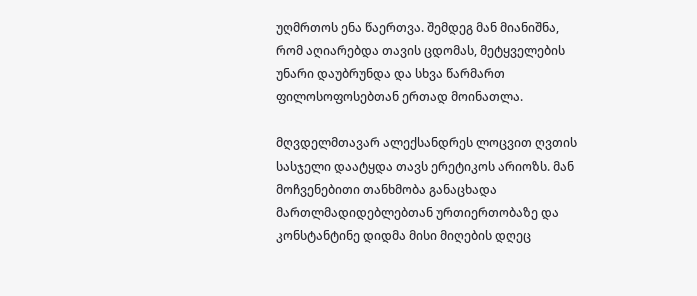უღმრთოს ენა წაერთვა. შემდეგ მან მიანიშნა, რომ აღიარებდა თავის ცდომას, მეტყველების უნარი დაუბრუნდა და სხვა წარმართ ფილოსოფოსებთან ერთად მოინათლა.

მღვდელმთავარ ალექსანდრეს ლოცვით ღვთის სასჯელი დაატყდა თავს ერეტიკოს არიოზს. მან მოჩვენებითი თანხმობა განაცხადა მართლმადიდებლებთან ურთიერთობაზე და კონსტანტინე დიდმა მისი მიღების დღეც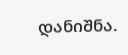დანიშნა.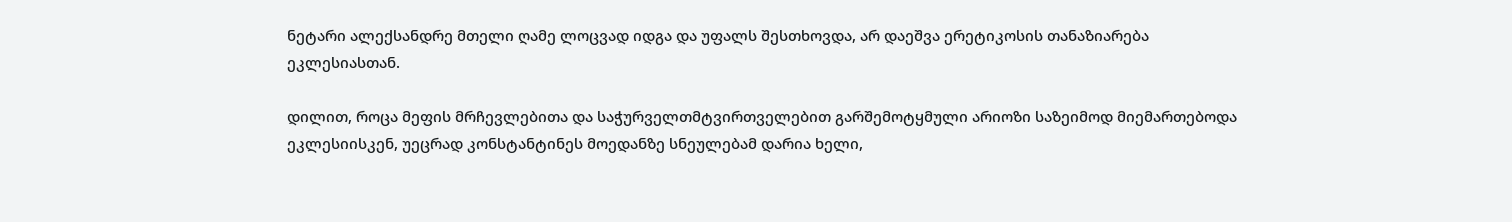ნეტარი ალექსანდრე მთელი ღამე ლოცვად იდგა და უფალს შესთხოვდა, არ დაეშვა ერეტიკოსის თანაზიარება ეკლესიასთან.

დილით, როცა მეფის მრჩევლებითა და საჭურველთმტვირთველებით გარშემოტყმული არიოზი საზეიმოდ მიემართებოდა ეკლესიისკენ, უეცრად კონსტანტინეს მოედანზე სნეულებამ დარია ხელი,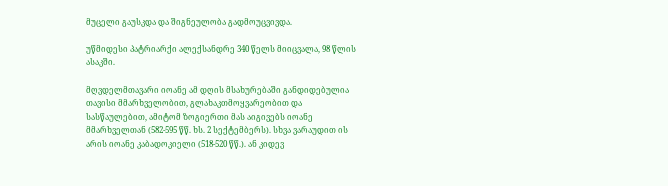მუცელი გაუსკდა და შიგნეულობა გადმოუცვივდა.

უწმიდესი პატრიარქი ალექსანდრე 340 წელს მიიცვალა, 98 წლის ასაკში.

მღვდელმთავარი იოანე ამ დღის მსახურებაში განდიდებულია თავისი მმარხველობით, გლახაკთმოყვარეობით და სასწაულებით, ამიტომ ზოგიერთი მას აიგივებს იოანე მმარხველთან (582-595 წწ. ხს. 2 სექტემბერს). სხვა ვარაუდით ის არის იოანე კაბადოკიელი (518-520 წწ.). ან კიდევ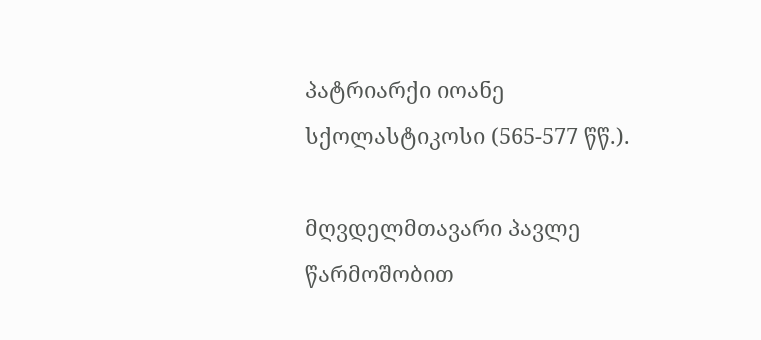პატრიარქი იოანე სქოლასტიკოსი (565-577 წწ.).

მღვდელმთავარი პავლე წარმოშობით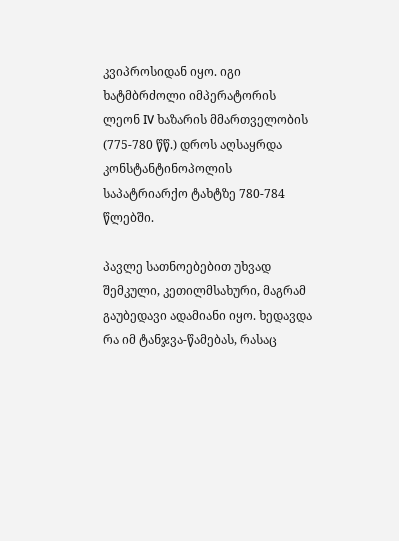კვიპროსიდან იყო. იგი ხატმბრძოლი იმპერატორის ლეონ IV ხაზარის მმართველობის (775-780 წწ.) დროს აღსაყრდა კონსტანტინოპოლის საპატრიარქო ტახტზე 780-784 წლებში.

პავლე სათნოებებით უხვად შემკული, კეთილმსახური, მაგრამ გაუბედავი ადამიანი იყო. ხედავდა რა იმ ტანჯვა-წამებას, რასაც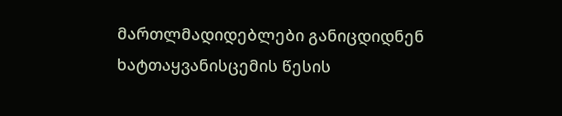მართლმადიდებლები განიცდიდნენ ხატთაყვანისცემის წესის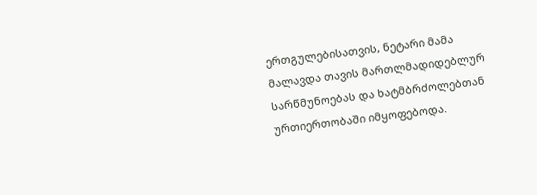ერთგულებისათვის, ნეტარი მამა მალავდა თავის მართლმადიდებლურ სარწმუნოებას და ხატმბრძოლებთან ურთიერთობაში იმყოფებოდა.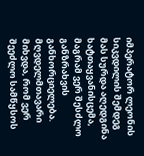იმპერატორ ლეონის სიკვდილის შემდეგ მას სურდა აღედგინა ხატთაყვანისცემა, მაგრამ ვერ შესძლო განზრახვის განხორციელება. მღვდელმთავარი მიხვდა, რომ ვერ შეეძლო სამწყსოს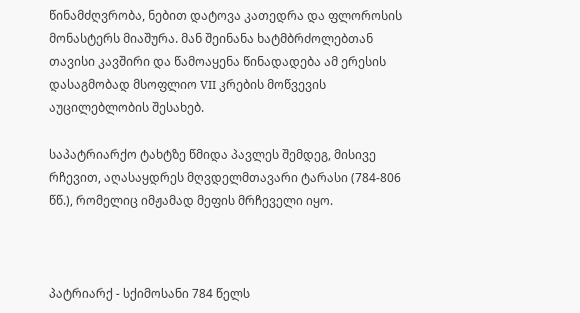წინამძღვრობა, ნებით დატოვა კათედრა და ფლოროსის მონასტერს მიაშურა. მან შეინანა ხატმბრძოლებთან თავისი კავშირი და წამოაყენა წინადადება ამ ერესის დასაგმობად მსოფლიო VII კრების მოწვევის აუცილებლობის შესახებ.

საპატრიარქო ტახტზე წმიდა პავლეს შემდეგ, მისივე რჩევით, აღასაყდრეს მღვდელმთავარი ტარასი (784-806 წწ.), რომელიც იმჟამად მეფის მრჩეველი იყო.



პატრიარქ - სქიმოსანი 784 წელს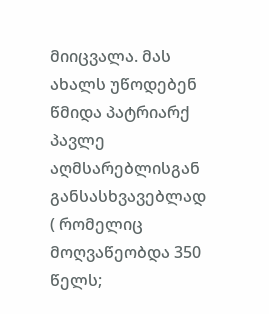მიიცვალა. მას ახალს უწოდებენ წმიდა პატრიარქ პავლე აღმსარებლისგან განსასხვავებლად ( რომელიც მოღვაწეობდა 350 წელს;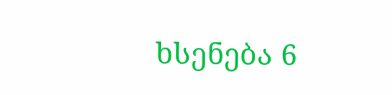ხსენება 6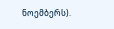ნოემბერს).